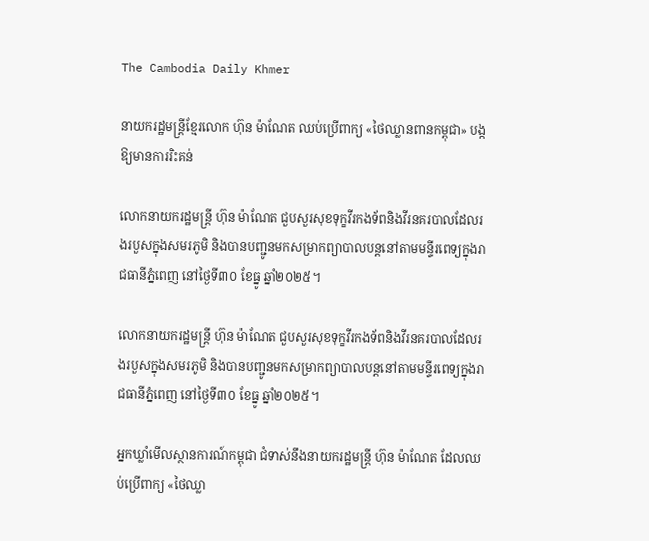The Cambodia Daily Khmer

នាយករដ្ឋមន្ត្រីខ្មែរលោក ហ៊ុន ម៉ាណែត ឈប់ប្រើពាក្យ «ថៃឈ្លានពានកម្ពុជា» បង្កឱ្យមានការរិះគន់

លោកនាយករដ្ឋមន្ត្រី ហ៊ុន ម៉ាណែត ជួបសួរសុខទុក្ខវីរកងទ័ពនិងវីរនគរបាលដែលរងរបួសក្នុងសមរភូមិ និងបានបញ្ជូនមកសម្រាកព្យាបាលបន្តនៅតាមមន្ទីរពេទ្យក្នុងរាជធានីភ្នំពេញ នៅថ្ងៃទី៣០ ខែធ្នូ ឆ្នាំ២០២៥។

លោកនាយករដ្ឋមន្ត្រី ហ៊ុន ម៉ាណែត ជួបសួរសុខទុក្ខវីរកងទ័ពនិងវីរនគរបាលដែលរងរបួសក្នុងសមរភូមិ និងបានបញ្ជូនមកសម្រាកព្យាបាលបន្តនៅតាមមន្ទីរពេទ្យក្នុងរាជធានីភ្នំពេញ នៅថ្ងៃទី៣០ ខែធ្នូ ឆ្នាំ២០២៥។

អ្នកឃ្លាំមើលស្ថានការណ៍កម្ពុជា ជំទាស់នឹងនាយករដ្ឋមន្ត្រី ហ៊ុន ម៉ាណែត ដែលឈប់ប្រើពាក្យ «ថៃឈ្លា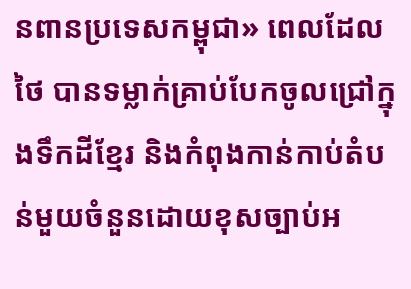នពានប្រទេសកម្ពុជា» ពេលដែលថៃ បានទម្លាក់គ្រាប់បែកចូលជ្រៅក្នុងទឹកដីខ្មែរ និងកំពុងកាន់កាប់តំបន់មួយចំនួនដោយខុសច្បាប់អ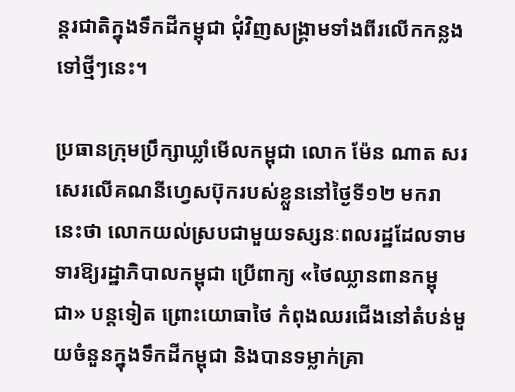ន្តរជាតិក្នុងទឹកដីកម្ពុជា ជុំវិញសង្គ្រាមទាំងពីរលើកកន្លងទៅថ្មីៗនេះ។

ប្រធានក្រុមប្រឹក្សាឃ្លាំមើលកម្ពុជា លោក ម៉ែន ណាត សរសេរលើគណនីហ្វេសប៊ុករបស់ខ្លួននៅថ្ងៃទី១២ មករា នេះថា លោកយល់ស្របជាមួយទស្សនៈពលរដ្ឋដែលទាមទារឱ្យរដ្ឋាភិបាលកម្ពុជា ប្រើពាក្យ «ថៃឈ្លានពានកម្ពុជា» បន្តទៀត ព្រោះយោធាថៃ កំពុងឈរជើងនៅតំបន់មួយចំនួនក្នុងទឹកដីកម្ពុជា និងបានទម្លាក់គ្រា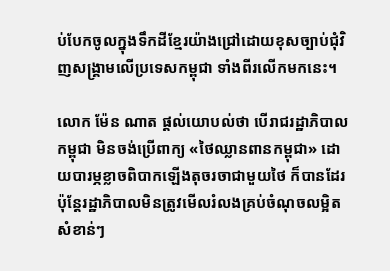ប់បែកចូលក្នុងទឹកដីខ្មែរយ៉ាងជ្រៅដោយខុសច្បាប់ជុំវិញសង្គ្រាមលើប្រទេសកម្ពុជា ទាំងពីរលើកមកនេះ។

លោក ម៉ែន ណាត ផ្តល់យោបល់ថា បើរាជរដ្ឋាភិបាលកម្ពុជា មិនចង់ប្រើពាក្យ «ថៃឈ្លានពានកម្ពុជា» ដោយបារម្ភខ្លាចពិបាកឡើងតុចរចាជាមួយថៃ ក៏បានដែរ ប៉ុន្តែរដ្ឋាភិបាលមិនត្រូវមើលរំលងគ្រប់ចំណុចលម្អិតសំខាន់ៗ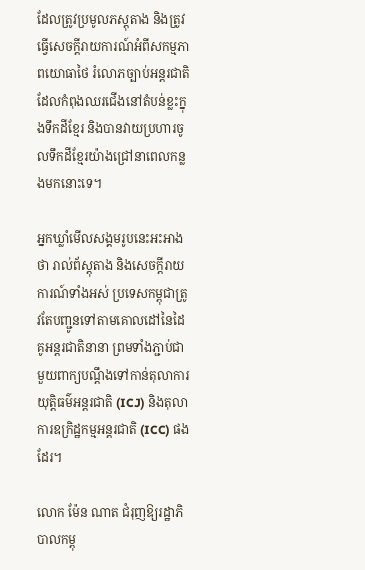ដែលត្រូវប្រមូលភស្តុតាង និងត្រូវធ្វើសេចក្តីរាយការណ៍អំពីសកម្មភាពយោធាថៃ រំលោភច្បាប់អន្តរជាតិដែលកំពុងឈរជើងនៅតំបន់ខ្លះក្នុងទឹកដីខ្មែរ និងបានវាយប្រហារចូលទឹកដីខ្មែរយ៉ាងជ្រៅនាពេលកន្លងមកនោះទេ។

អ្នកឃ្លាំមើលសង្គមរូបនេះអះអាងថា រាល់ព័ស្តុតាង និងសេចក្តីរាយការណ៍ទាំងអស់ ប្រទេសកម្ពុជាត្រូវតែបញ្ជូនទៅតាមគោលដៅនៃដៃគូអន្តរជាតិនានា ព្រមទាំងភ្ជាប់ជាមួយពាក្យបណ្ដឹងទៅកាន់តុលាការយុត្តិធម៌អន្តរជាតិ (ICJ) និងតុលាការឧក្រិដ្ឋកម្មអន្តរជាតិ (ICC) ផងដែរ។

លោក ម៉ែន ណាត ជំរុញឱ្យរដ្ឋាភិបាលកម្ពុ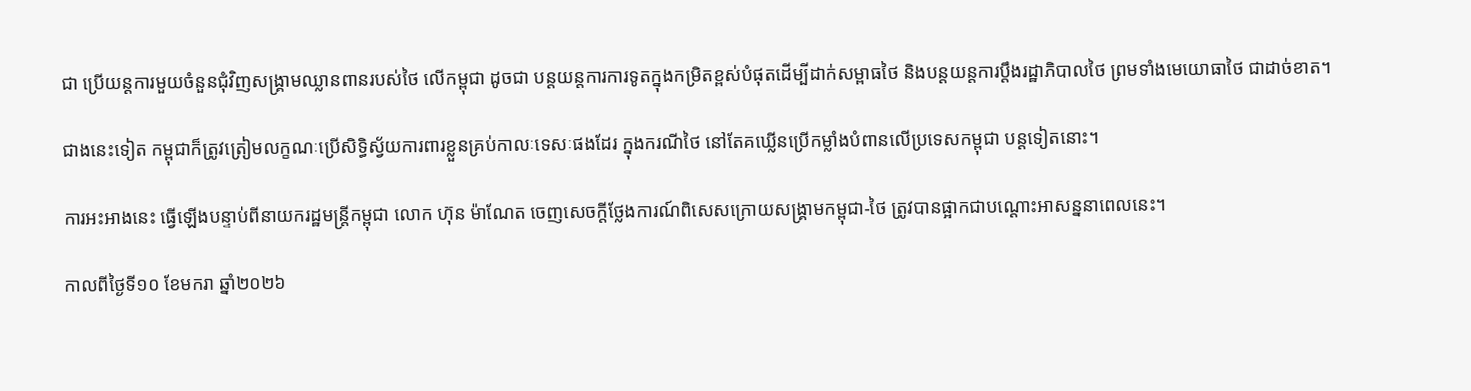ជា ប្រើយន្តការមួយចំនួនជុំវិញសង្គ្រាមឈ្លានពានរបស់ថៃ លើកម្ពុជា ដូចជា បន្តយន្តការការទូតក្នុងកម្រិតខ្ពស់បំផុតដើម្បីដាក់សម្ពាធថៃ និងបន្តយន្តការប្តឹងរដ្ឋាភិបាលថៃ ព្រមទាំងមេយោធាថៃ ជាដាច់ខាត។

ជាងនេះទៀត កម្ពុជាក៏ត្រូវត្រៀមលក្ខណៈប្រើសិទ្ធិស្វ័យការពារខ្លួនគ្រប់កាលៈទេសៈផងដែរ ក្នុងករណីថៃ នៅតែគឃ្លើនប្រើកម្លាំងបំពានលើប្រទេសកម្ពុជា បន្តទៀតនោះ។

ការអះអាងនេះ ធ្វើឡើងបន្ទាប់ពីនាយករដ្ឋមន្ត្រីកម្ពុជា លោក ហ៊ុន ម៉ាណែត ចេញសេចក្តីថ្លែងការណ៍ពិសេសក្រោយសង្គ្រាមកម្ពុជា-ថៃ ត្រូវបានផ្អាកជាបណ្ដោះអាសន្ននាពេលនេះ។

កាលពីថ្ងៃទី១០ ខែមករា ឆ្នាំ២០២៦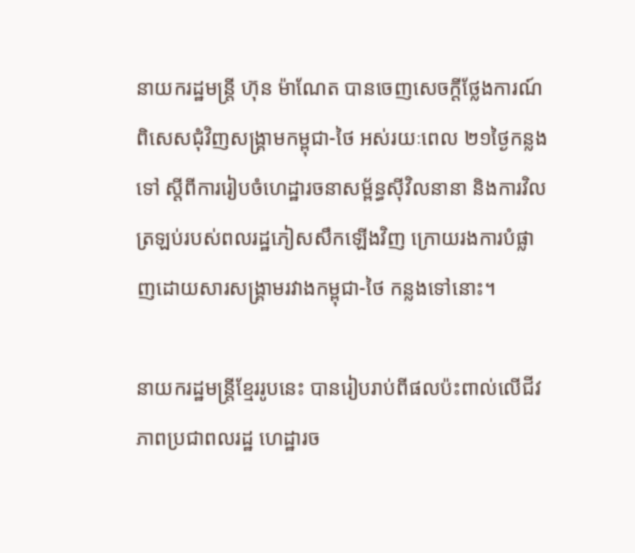នាយករដ្ឋមន្ត្រី ហ៊ុន ម៉ាណែត បានចេញសេចក្តីថ្លែងការណ៍ពិសេសជុំវិញសង្គ្រាមកម្ពុជា-ថៃ អស់រយៈពេល ២១ថ្ងៃកន្លងទៅ ស្ដីពីការរៀបចំហេដ្ឋារចនាសម្ព័ន្ធស៊ីវិលនានា និងការវិលត្រឡប់របស់ពលរដ្ឋភៀសសឹកឡើងវិញ ក្រោយរងការបំផ្លាញដោយសារសង្គ្រាមរវាងកម្ពុជា-ថៃ កន្លងទៅនោះ។

នាយករដ្ឋមន្ត្រីខ្មែររូបនេះ បានរៀបរាប់ពីផលប៉ះពាល់លើជីវភាពប្រជាពលរដ្ឋ ហេដ្ឋារច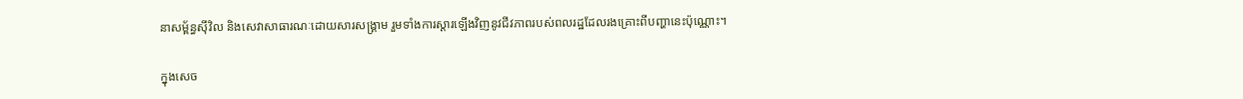នាសម្ព័ន្ធស៊ីវិល និងសេវាសាធារណៈដោយសារសង្គ្រាម រួមទាំងការស្ដារឡើងវិញនូវជីវភាពរបស់ពលរដ្ឋដែលរងគ្រោះពីបញ្ហានេះប៉ុណ្ណោះ។

ក្នុងសេច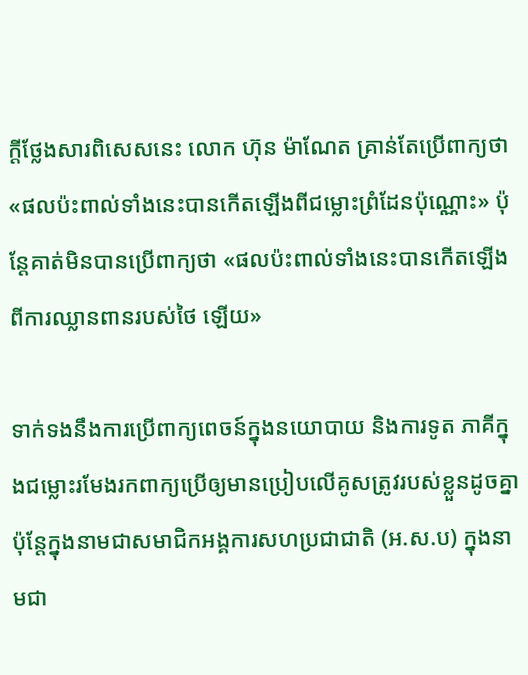ក្តីថ្លែងសារពិសេសនេះ លោក ហ៊ុន ម៉ាណែត គ្រាន់តែប្រើពាក្យថា «ផលប៉ះពាល់ទាំងនេះបានកើតឡើងពីជម្លោះព្រំដែនប៉ុណ្ណោះ» ប៉ុន្តែគាត់មិនបានប្រើពាក្យថា «ផលប៉ះពាល់ទាំងនេះបានកើតឡើងពីការឈ្លានពានរបស់ថៃ ឡើយ»

ទាក់ទងនឹងការប្រើពាក្យពេចន៍ក្នុងនយោបាយ និងការទូត ភាគីក្នុងជម្លោះរមែងរកពាក្យប្រើឲ្យមានប្រៀបលើគូសត្រូវរបស់ខ្លួនដូចគ្នា ប៉ុន្តែក្នុងនាមជាសមាជិកអង្គការសហប្រជាជាតិ (អ.ស.ប) ក្នុងនាមជា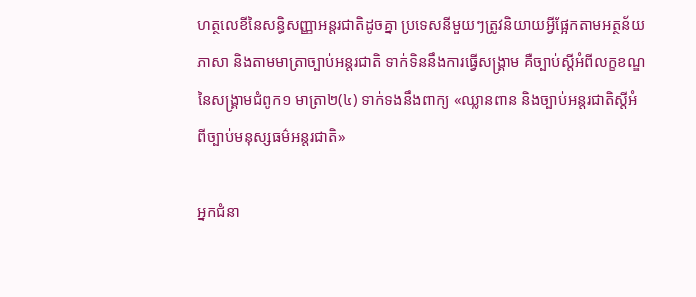ហត្ថលេខីនៃសន្ធិសញ្ញាអន្តរជាតិដូចគ្នា ប្រទេសនីមួយៗត្រូវនិយាយអ្វីផ្អែកតាមអត្ថន័យភាសា និងតាមមាត្រាច្បាប់អន្តរជាតិ ទាក់ទិននឹងការធ្វើសង្គ្រាម គឺច្បាប់ស្តីអំពីលក្ខខណ្ឌនៃសង្គ្រាមជំពូក១ មាត្រា២(៤) ទាក់ទងនឹងពាក្យ «ឈ្លានពាន និងច្បាប់អន្តរជាតិស្តីអំពីច្បាប់មនុស្សធម៌អន្តរជាតិ»

អ្នកជំនា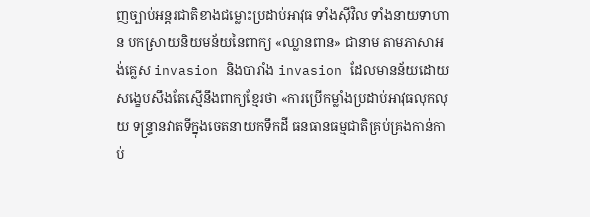ញច្បាប់អន្តរជាតិខាងជម្លោះប្រដាប់អាវុធ ទាំងស៊ីវិល ទាំងនាយទាហាន បកស្រាយនិយមន័យនៃពាក្យ «ឈ្លានពាន» ជានាម តាមភាសាអង់គ្លេស invasion និងបារាំង invasion ដែលមានន័យដោយសង្ខេបសឹងតែស្មើនឹងពាក្យខ្មែរថា «ការប្រើកម្លាំងប្រដាប់អាវុធលុកលុយ ទន្ទ្រានវាតទីក្នុងចេតនាយកទឹកដី ធនធានធម្មជាតិគ្រប់គ្រងកាន់កាប់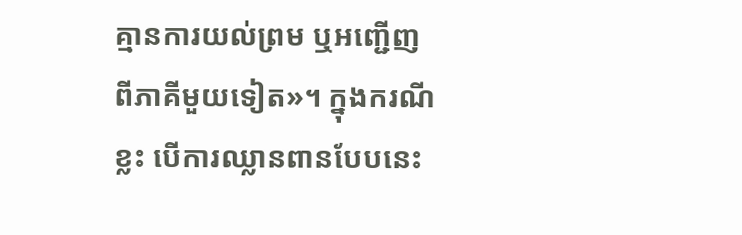គ្មានការយល់ព្រម ឬអញ្ជើញពីភាគីមួយទៀត»។ ក្នុងករណីខ្លះ បើការឈ្លានពានបែបនេះ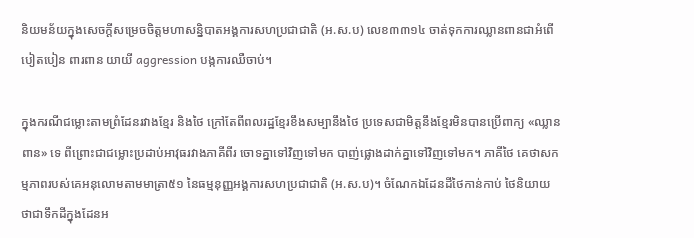និយមន័យក្នុងសេចក្តីសម្រេចចិត្តមហាសន្និបាតអង្គការសហប្រជាជាតិ (អ.ស.ប) លេខ៣៣១៤ ចាត់ទុកការឈ្លានពានជាអំពើបៀតបៀន ពារពាន យាយី aggression បង្កការឈឺចាប់។

ក្នុងករណីជម្លោះតាមព្រំដែនរវាងខ្មែរ និងថៃ ក្រៅតែពីពលរដ្ឋខ្មែរខឹងសម្បានឹងថៃ ប្រទេសជាមិត្តនឹងខ្មែរមិនបានប្រើពាក្យ «ឈ្លានពាន» ទេ ពីព្រោះជាជម្លោះប្រដាប់អាវុធរវាងភាគីពីរ ចោទគ្នាទៅវិញទៅមក បាញ់ផ្លោងដាក់គ្នាទៅវិញទៅមក។ ភាគីថៃ គេថាសកម្មភាពរបស់គេអនុលោមតាមមាត្រា៥១ នៃធម្មនុញ្ញអង្គការសហប្រជាជាតិ (អ.ស.ប)។ ចំណែកឯដែនដីថៃកាន់កាប់ ថៃនិយាយថាជាទឹកដីក្នុងដែនអ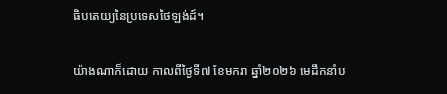ធិបតេយ្យនៃប្រទេសថៃឡង់ដ៍។

យ៉ាងណាក៏ដោយ កាលពីថ្ងៃទី៧ ខែមករា ឆ្នាំ២០២៦ មេដឹកនាំប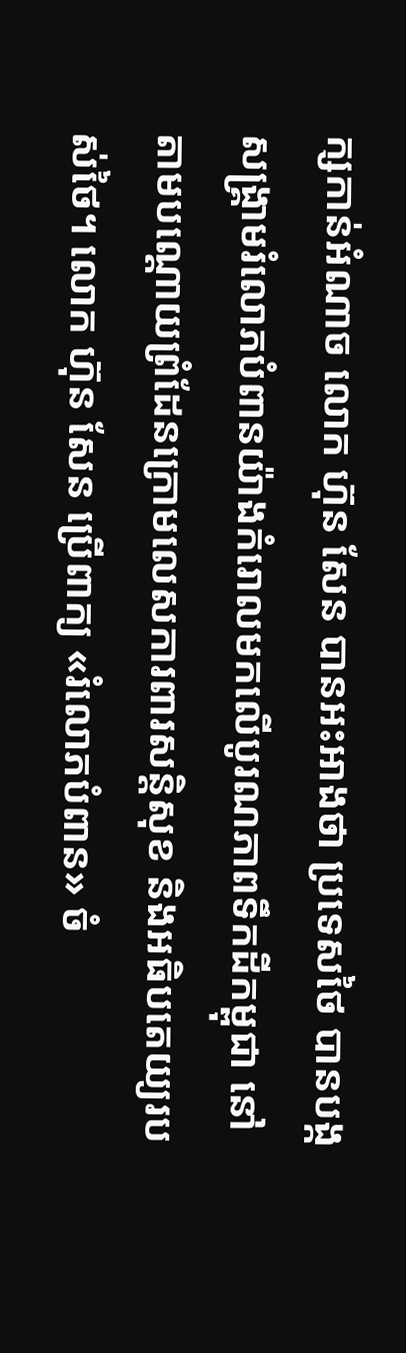ក្សកាន់អំណាច លោក ហ៊ុន សែន បានអះអាងថា ប្រទេសថៃ បានបង្កសង្គ្រាមរំលោភបំពានយ៉ាងកំរោលមកលើបូរណភាពទឹកដីកម្ពុជា នៅតាមបណ្ដោយព្រំដែនក្រោមលេសការពារសន្តិសុខ និងអធិបតេយ្យរបស់ថៃ។ លោក ហ៊ុន សែន ប្រើពាក្យ «រំលោភបំពាន» ចំ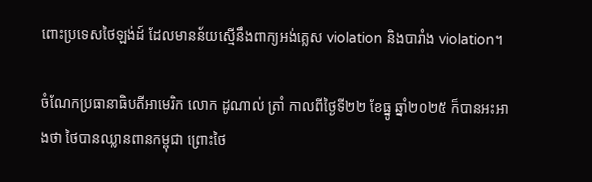ពោះប្រទេសថៃឡង់ដ៍ ដែលមានន័យស្មើនឹងពាក្យអង់គ្លេស violation និងបារាំង violation។

ចំណែកប្រធានាធិបតីអាមេរិក លោក ដូណាល់ ត្រាំ កាលពីថ្ងៃទី២២ ខែធ្នូ ឆ្នាំ២០២៥ ក៏បានអះអាងថា ថៃបានឈ្លានពានកម្ពុជា ព្រោះថៃ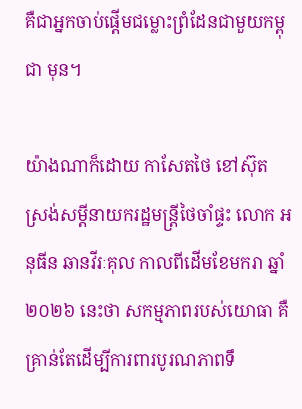គឺជាអ្នកចាប់ផ្តើមជម្លោះព្រំដែនជាមួយកម្ពុជា មុន។

យ៉ាងណាក៏ដោយ កាសែតថៃ ខៅស៊ុត ស្រង់សម្ដីនាយករដ្ឋមន្ត្រីថៃចាំផ្ទះ លោក អនុធីន ឆានវីរៈគុល កាលពីដើមខែមករា ឆ្នាំ២០២៦ នេះថា សកម្មភាពរបស់យោធា គឺគ្រាន់តែដើម្បីការពារបូរណភាពទឹ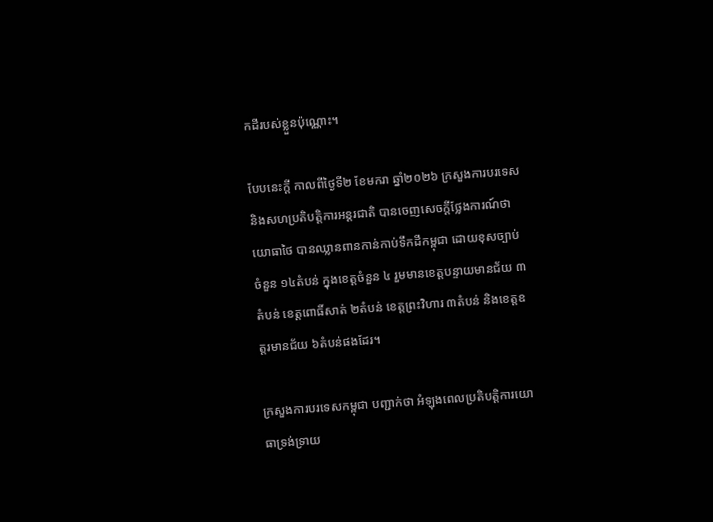កដីរបស់ខ្លួនប៉ុណ្ណោះ។

បែបនេះក្តី កាលពីថ្ងៃទី២ ខែមករា ឆ្នាំ២០២៦ ក្រសួងការបរទេស និងសហប្រតិបត្តិការអន្តរជាតិ បានចេញសេចក្តីថ្លែងការណ៍ថា យោធាថៃ បានឈ្លានពានកាន់កាប់ទឹកដីកម្ពុជា ដោយខុសច្បាប់ចំនួន ១៤តំបន់ ក្នុងខេត្តចំនួន ៤ រួមមានខេត្តបន្ទាយមានជ័យ ៣តំបន់ ខេត្តពោធិ៍សាត់ ២តំបន់ ខេត្តព្រះវិហារ ៣តំបន់ និងខេត្តឧត្ដរមានជ័យ ៦តំបន់ផងដែរ។

ក្រសួងការបរទេសកម្ពុជា បញ្ជាក់ថា អំឡុងពេលប្រតិបត្តិការយោធាទ្រង់ទ្រាយ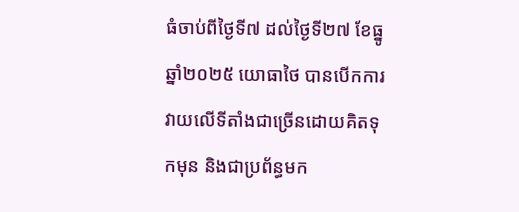ធំចាប់ពីថ្ងៃទី៧ ដល់ថ្ងៃទី២៧ ខែធ្នូ ឆ្នាំ២០២៥ យោធាថៃ បានបើកការវាយលើទីតាំងជាច្រើនដោយគិតទុកមុន និងជាប្រព័ន្ធមក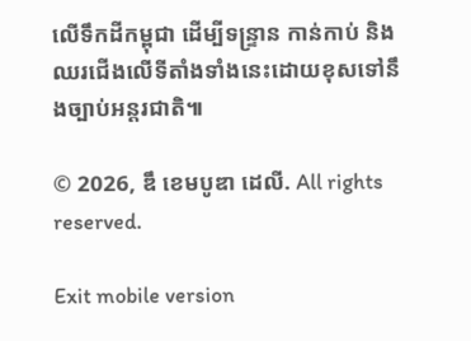លើទឹកដីកម្ពុជា ដើម្បីទន្ទ្រាន កាន់កាប់ និងឈរជើងលើទីតាំងទាំងនេះដោយខុសទៅនឹងច្បាប់អន្តរជាតិ៕

© 2026, ឌឹ ខេមបូឌា ដេលី. All rights reserved.

Exit mobile version